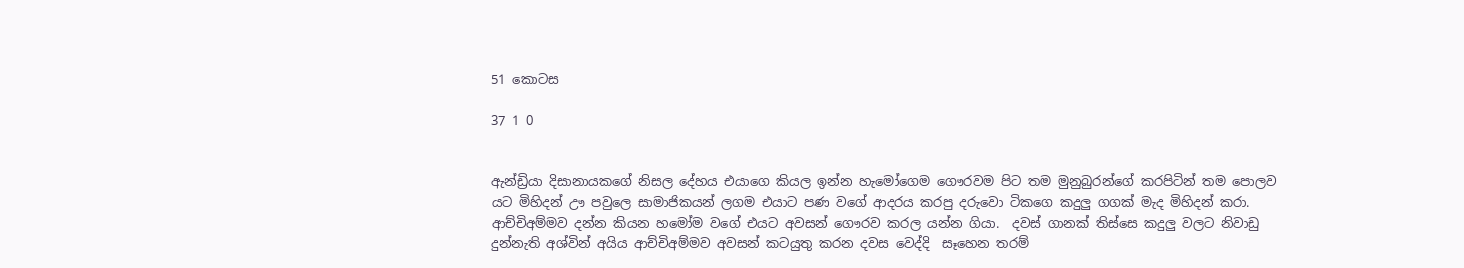51 කොටස

37 1 0


ඇන්ඩ්‍රියා දිසානායකගේ නිසල දේහය එයාගෙ කියල ඉන්න හැමෝගෙම ගෞරවම පිට තම මුනුබුරන්ගේ කරපිටින් තම පොලව යට මිහිදන් ඌ පවුලෙ සාමාජිකයන් ලගම එයාට පණ වගේ ආදරය කරපු දරුවො ටිකගෙ කදුලු ගගක් මැද මිහිදන් කරා. ආච්චිඅම්මව දන්න කියන හමෝම වගේ එයට අවසන් ගෞරව කරල යන්න ගියා.  දවස් ගානක් තිස්සෙ කදුලු වලට නිවාඩු දුන්නැති අශ්වින් අයිය ආච්චිඅම්මව අවසන් කටයුතු කරන දවස වෙද්දි  සෑහෙන තරම්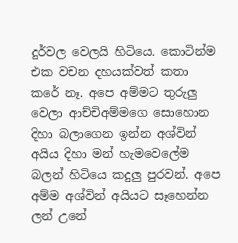දුර්වල වෙලයි හිටියෙ. කොටින්ම එක වචන දහයක්වත් කතා කරේ නෑ. අපෙ අම්මට තුරුලු වෙලා ආච්චිඅම්මගෙ සොහොන දිහා බලාගෙන ඉන්න අශ්වින් අයිය දිහා මන් හැමවෙලේම බලන් හිටියෙ කදුලු පුරවන්. අපෙ අම්ම අශ්වින් අයියට සෑහෙන්න ලන් උනේ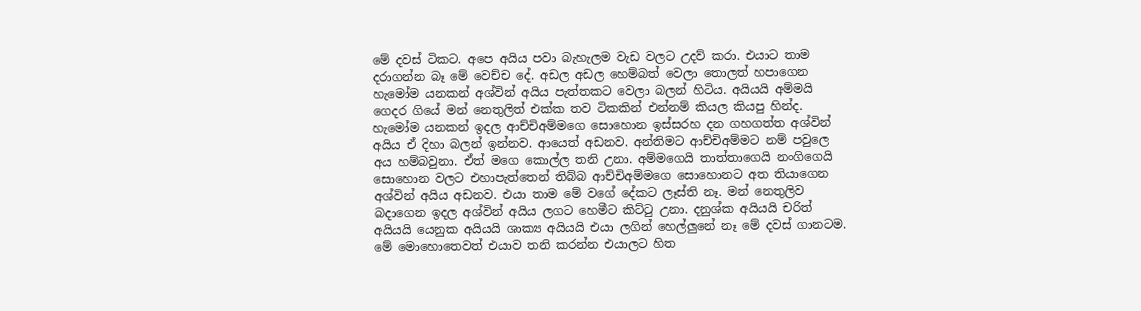මේ දවස් ටිකට. අපෙ අයිය පවා බැහැලම වැඩ වලට උදව් කරා. එයාට තාම දරාගන්න බෑ මේ වෙච්ච දේ. අඩල අඩල හෙම්බත් වෙලා තොලත් හපාගෙන හැමෝම යනකන් අශ්වින් අයිය පැත්තකට වෙලා බලන් හිටිය. අයියයි අම්මයි ගෙදර ගියේ මන් නෙතුලිත් එක්ක තව ටිකකින් එන්නම් කියල කියපු හින්ද. හැමෝම යනකන් ඉදල ආච්චිඅම්මගෙ සොහොන ඉස්සරහ දන ගහගත්ත අශ්වින් අයිය ඒ දිහා බලන් ඉන්නව. ආයෙත් අඩනව. අන්තිමට ආච්චිඅම්මට නම් පවුලෙ අය හම්බවුනා. ඒත් මගෙ කොල්ල තනි උනා. අම්මගෙයි තාත්තාගෙයි නංගිගෙයි සොහොන වලට එහාපැත්තෙන් තිබ්බ ආච්චිඅම්මගෙ සොහොනට අත තියාගෙන අශ්වින් අයිය අඩනව. එයා තාම මේ වගේ දේකට ලෑස්ති නෑ. මන් නෙතුලිව බදාගෙන ඉදල අශ්වින් අයිය ලගට හෙමීට කිට්ටු උනා. දනුශ්ක අයියයි චරිත් අයියයි යෙනුක අයියයි ශාක්‍ය අයියයි එයා ලගින් හෙල්ලුනේ නෑ මේ දවස් ගානටම.  මේ මොහොතෙවත් එයාව තනි කරන්න එයාලට හිත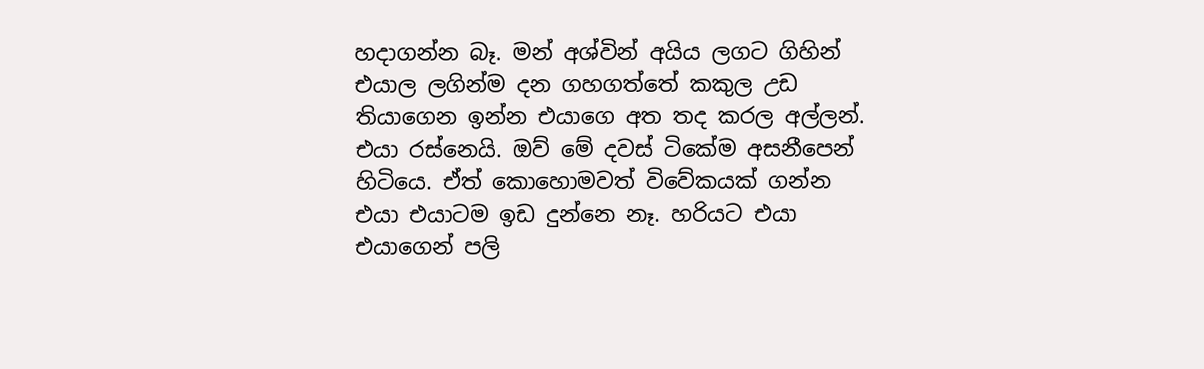හදාගන්න බෑ. මන් අශ්වින් අයිය ලගට ගිහින් එයාල ලගින්ම දන ගහගත්තේ කකුල උඩ තියාගෙන ඉන්න එයාගෙ අත තද කරල අල්ලන්. එයා රස්නෙයි. ඔව් මේ දවස් ටිකේම අසනීපෙන් හිටියෙ. ඒත් කොහොමවත් විවේකයක් ගන්න එයා එයාටම ඉඩ දුන්නෙ නෑ. හරියට එයා එයාගෙන් පලි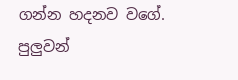ගන්න හදනව වගේ. පුලුවන්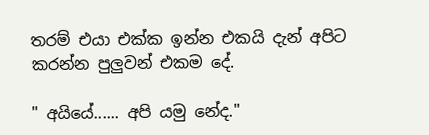තරම් එයා එක්ක ඉන්න එකයි දැන් අපිට කරන්න පුලුවන් එකම දේ.

" අයියේ...... අපි යමු නේද."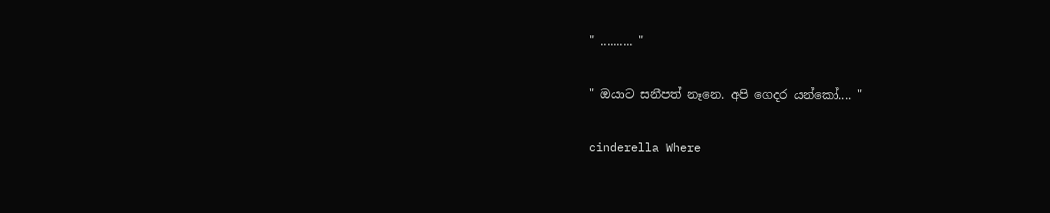" .......... "

" ඔයාට සනීපත් නෑනෙ. අපි ගෙදර යන්කෝ.... "

cinderella Where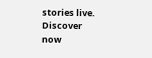stories live. Discover now